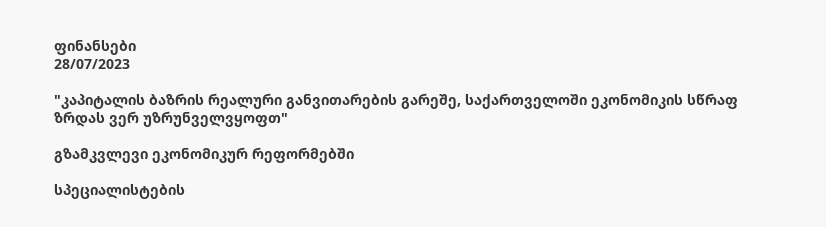ფინანსები
28/07/2023

"კაპიტალის ბაზრის რეალური განვითარების გარეშე, საქართველოში ეკონომიკის სწრაფ ზრდას ვერ უზრუნველვყოფთ"

გზამკვლევი ეკონომიკურ რეფორმებში

სპეციალისტების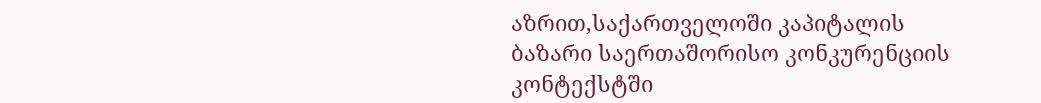აზრით,საქართველოში კაპიტალის ბაზარი საერთაშორისო კონკურენციის კონტექსტში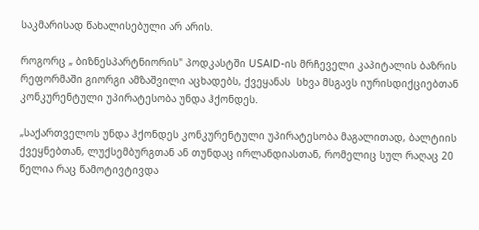საკმარისად წახალისებული არ არის.

როგორც „ ბიზნესპარტნიორის" პოდკასტში USAID-ის მრჩეველი კაპიტალის ბაზრის რეფორმაში გიორგი ამზაშვილი აცხადებს, ქვეყანას  სხვა მსგავს იურისდიქციებთან კონკურენტული უპირატესობა უნდა ჰქონდეს.

„საქართველოს უნდა ჰქონდეს კონკურენტული უპირატესობა მაგალითად, ბალტიის ქვეყნებთან, ლუქსემბურგთან ან თუნდაც ირლანდიასთან, რომელიც სულ რაღაც 20 წელია რაც წამოტივტივდა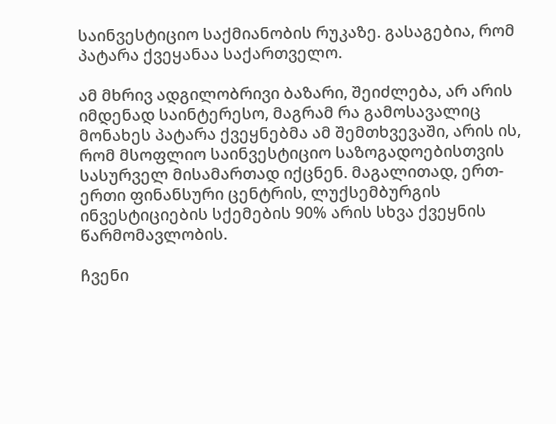საინვესტიციო საქმიანობის რუკაზე. გასაგებია, რომ პატარა ქვეყანაა საქართველო.

ამ მხრივ ადგილობრივი ბაზარი, შეიძლება, არ არის იმდენად საინტერესო, მაგრამ რა გამოსავალიც მონახეს პატარა ქვეყნებმა ამ შემთხვევაში, არის ის, რომ მსოფლიო საინვესტიციო საზოგადოებისთვის სასურველ მისამართად იქცნენ. მაგალითად, ერთ-ერთი ფინანსური ცენტრის, ლუქსემბურგის ინვესტიციების სქემების 90% არის სხვა ქვეყნის წარმომავლობის.

ჩვენი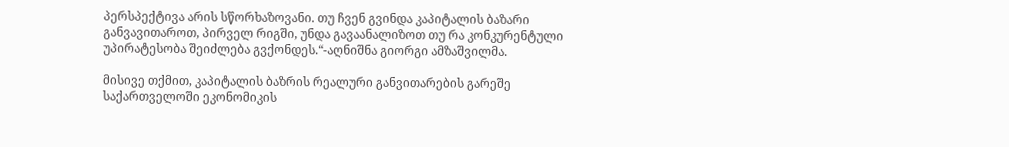პერსპექტივა არის სწორხაზოვანი. თუ ჩვენ გვინდა კაპიტალის ბაზარი განვავითაროთ, პირველ რიგში, უნდა გავაანალიზოთ თუ რა კონკურენტული უპირატესობა შეიძლება გვქონდეს.“-აღნიშნა გიორგი ამზაშვილმა.

მისივე თქმით, კაპიტალის ბაზრის რეალური განვითარების გარეშე საქართველოში ეკონომიკის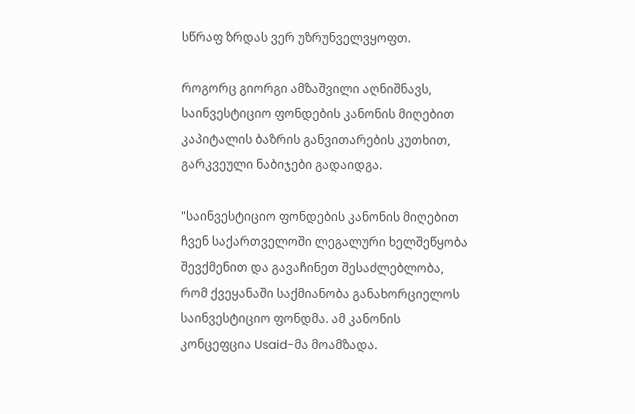სწრაფ ზრდას ვერ უზრუნველვყოფთ.

როგორც გიორგი ამზაშვილი აღნიშნავს, საინვესტიციო ფონდების კანონის მიღებით კაპიტალის ბაზრის განვითარების კუთხით, გარკვეული ნაბიჯები გადაიდგა.

"საინვესტიციო ფონდების კანონის მიღებით ჩვენ საქართველოში ლეგალური ხელშეწყობა შევქმენით და გავაჩინეთ შესაძლებლობა, რომ ქვეყანაში საქმიანობა განახორციელოს საინვესტიციო ფონდმა. ამ კანონის კონცეფცია Usaid-მა მოამზადა.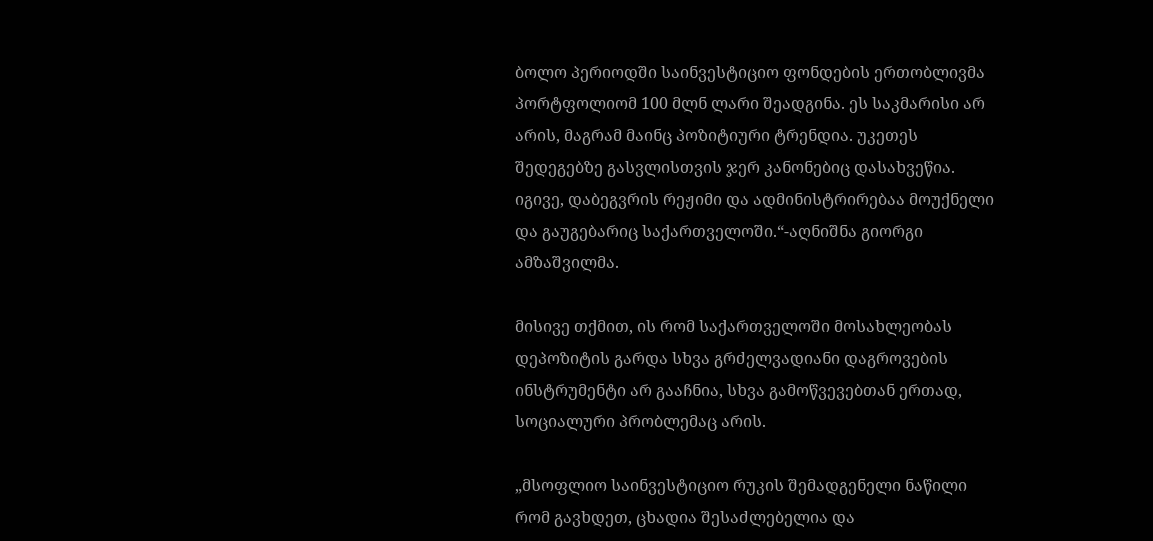ბოლო პერიოდში საინვესტიციო ფონდების ერთობლივმა პორტფოლიომ 100 მლნ ლარი შეადგინა. ეს საკმარისი არ არის, მაგრამ მაინც პოზიტიური ტრენდია. უკეთეს შედეგებზე გასვლისთვის ჯერ კანონებიც დასახვეწია. იგივე, დაბეგვრის რეჟიმი და ადმინისტრირებაა მოუქნელი და გაუგებარიც საქართველოში.“-აღნიშნა გიორგი ამზაშვილმა.

მისივე თქმით, ის რომ საქართველოში მოსახლეობას დეპოზიტის გარდა სხვა გრძელვადიანი დაგროვების ინსტრუმენტი არ გააჩნია, სხვა გამოწვევებთან ერთად, სოციალური პრობლემაც არის.

„მსოფლიო საინვესტიციო რუკის შემადგენელი ნაწილი რომ გავხდეთ, ცხადია შესაძლებელია და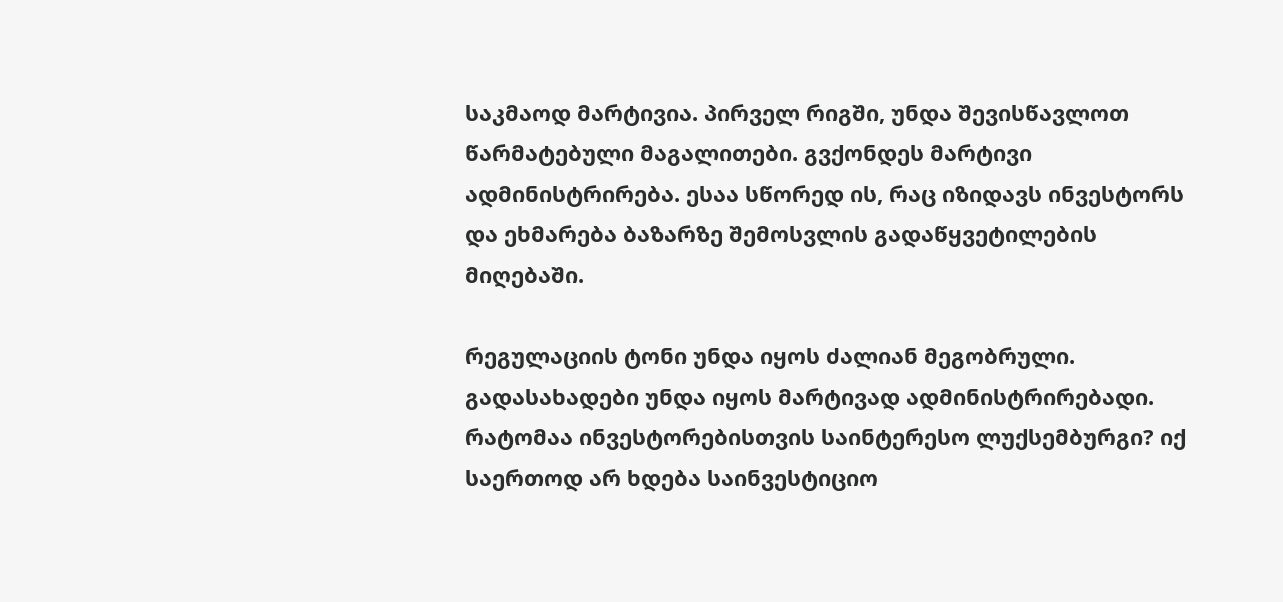საკმაოდ მარტივია. პირველ რიგში, უნდა შევისწავლოთ წარმატებული მაგალითები. გვქონდეს მარტივი ადმინისტრირება. ესაა სწორედ ის, რაც იზიდავს ინვესტორს და ეხმარება ბაზარზე შემოსვლის გადაწყვეტილების მიღებაში.

რეგულაციის ტონი უნდა იყოს ძალიან მეგობრული. გადასახადები უნდა იყოს მარტივად ადმინისტრირებადი. რატომაა ინვესტორებისთვის საინტერესო ლუქსემბურგი? იქ საერთოდ არ ხდება საინვესტიციო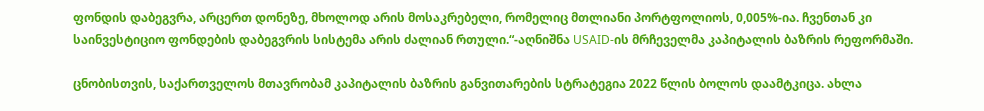ფონდის დაბეგვრა, არცერთ დონეზე, მხოლოდ არის მოსაკრებელი, რომელიც მთლიანი პორტფოლიოს, 0,005%-ია. ჩვენთან კი საინვესტიციო ფონდების დაბეგვრის სისტემა არის ძალიან რთული.“-აღნიშნა USAID-ის მრჩეველმა კაპიტალის ბაზრის რეფორმაში.

ცნობისთვის, საქართველოს მთავრობამ კაპიტალის ბაზრის განვითარების სტრატეგია 2022 წლის ბოლოს დაამტკიცა. ახლა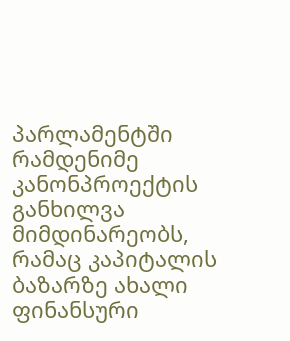პარლამენტში რამდენიმე კანონპროექტის განხილვა მიმდინარეობს, რამაც კაპიტალის ბაზარზე ახალი ფინანსური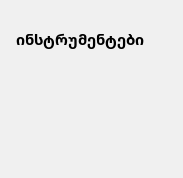ინსტრუმენტები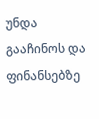უნდა გააჩინოს და ფინანსებზე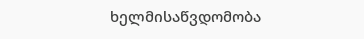ხელმისაწვდომობა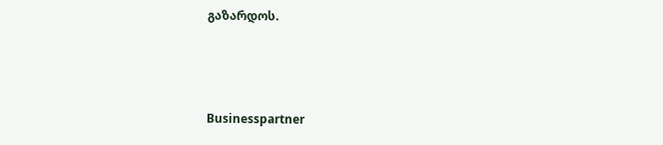გაზარდოს.



Businesspartner